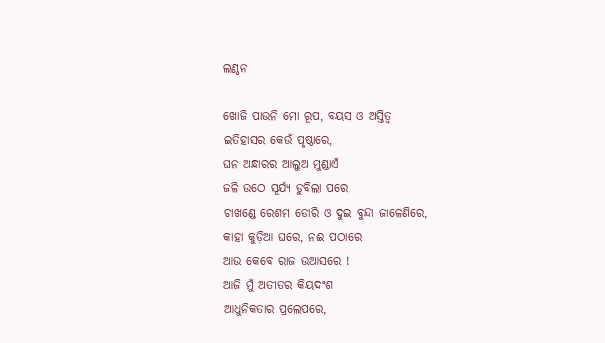ଲଣ୍ଠନ

ଖୋଜି ପାଉନି ମୋ ରୂପ, ବୟସ ଓ ଅସ୍ତିତ୍ୱ
ଇତିହାସର କେଉଁ ପୃଷ୍ଠାରେ,
ଘନ ଅନ୍ଧାରର ଆଲୁଅ ମୁଣ୍ଡାଏଁ
ଜଳି ଉଠେ ସୂର୍ଯ୍ୟ ଡୁବିଲା ପରେ
ଚାଖଣ୍ଡେ ରେଶମ ଡୋରି ଓ ଦୁଇ ବୁନ୍ଦା ଜାଳେଣିରେ,
କାହା କୁଡ଼ିଆ ଘରେ, ନଈ ପଠାରେ
ଆଉ କେବେ ରାଜ ଉଆସରେ !
ଆଜି ମୁଁ ଅତୀତର କିୟଦଂଶ
ଆଧୁନିକତାର ପ୍ରଲେପରେ,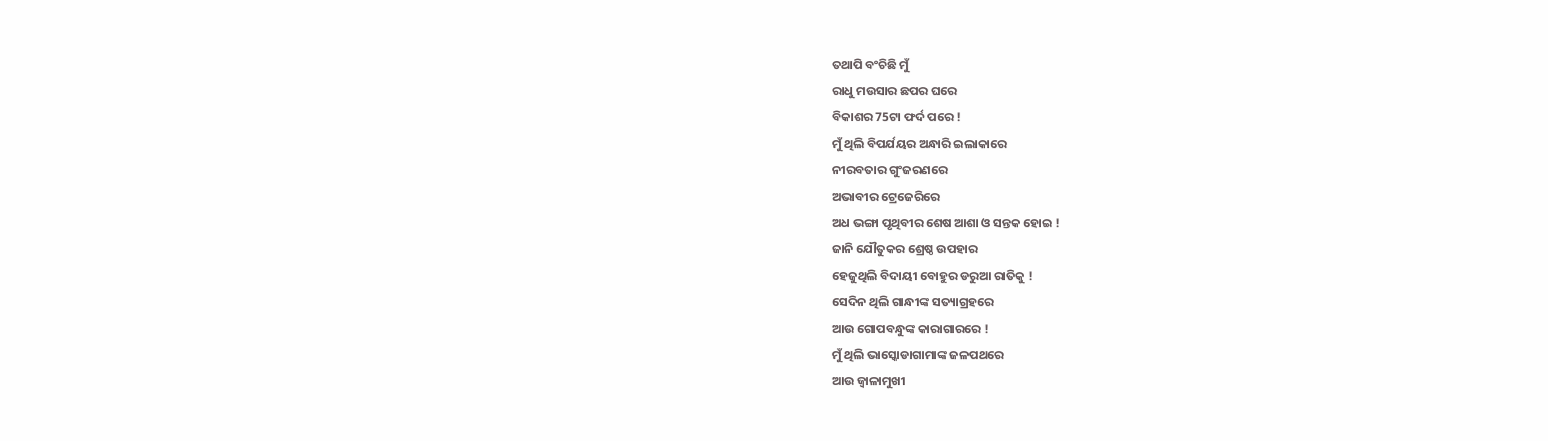ତଥାପି ବଂଚିଛି ମୁଁ
ରାଧୁ ମଉସାର ଛପର ଘରେ
ବିକାଶର 75ଟା ଫର୍ଦ ପରେ !
ମୁଁ ଥିଲି ବିପର୍ଯୟର ଅନ୍ଧାରି ଇଲାକାରେ
ନୀରବତାର ଗୁଂଜରଣରେ
ଅଭାବୀର ଟ୍ରେଜେରିରେ
ଅଧ ଭଙ୍ଗା ପୃଥିବୀର ଶେଷ ଆଶା ଓ ସନ୍ତକ ହୋଇ !
ଜାନି ଯୌତୁକର ଶ୍ରେଷ୍ଠ ଉପହାର
ହେଜୁଥିଲି ବିଦାୟୀ ବୋହୁର ଡରୁଆ ରାତିକୁ !
ସେଦିନ ଥିଲି ଗାନ୍ଧୀଙ୍କ ସତ୍ୟାଗ୍ରହରେ
ଆଉ ଗୋପବନ୍ଧୁଙ୍କ କାରାଗାରରେ !
ମୁଁ ଥିଲି ଭାସ୍କୋଡାଗାମାଙ୍କ ଜଳପଥରେ
ଆଉ ଜ୍ୱାଳାମୁଖୀ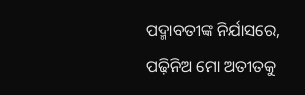ପଦ୍ମାବତୀଙ୍କ ନିର୍ଯାସରେ,
ପଢ଼ିନିଅ ମୋ ଅତୀତକୁ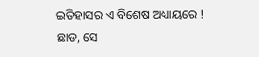ଇତିହାସର ଏ ବିଶେଷ ଅଧ୍ୟାୟରେ !
ଛାଡ, ସେ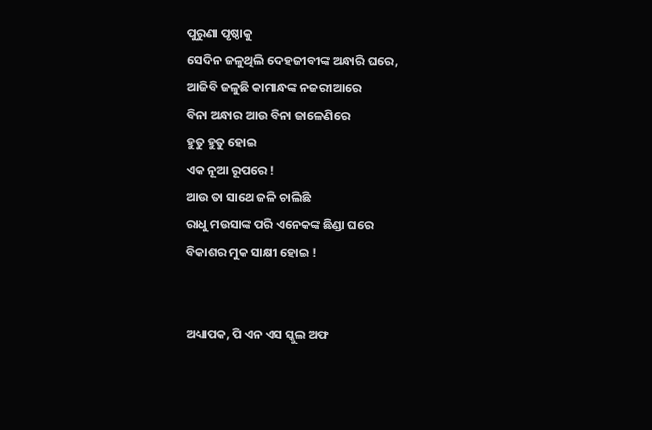ପୁରୁଣା ପୃଷ୍ଠାକୁ
ସେଦିନ ଜଳୁଥିଲି ଦେହଜୀବୀଙ୍କ ଅନ୍ଧାରି ଘରେ,
ଆଜିବି ଜଳୁଛି କାମାନ୍ଧଙ୍କ ନଜରୀଆରେ
ବିନା ଅନ୍ଧାର ଆଉ ବିନା ଜାଳେଣିରେ
ହୁତୁ ହୁତୁ ହୋଇ
ଏକ ନୂଆ ରୂପରେ !
ଆଉ ତା ସାଥେ ଜଳି ଚାଲିଛି
ରାଧୁ ମଉସାଙ୍କ ପରି ଏନେକଙ୍କ ଛିଣ୍ଡା ଘରେ
ବିକାଶର ମୁକ ସାକ୍ଷୀ ହୋଇ !


ଅଧ୍ୟାପକ, ପି ଏନ ଏସ ସ୍କୁଲ ଅଫ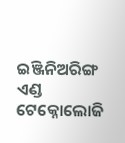ଇଞ୍ଜିନିଅରିଙ୍ଗ ଏଣ୍ଡ ଟେକ୍ନୋଲୋଜି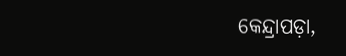କେନ୍ଦ୍ରାପଡ଼ା,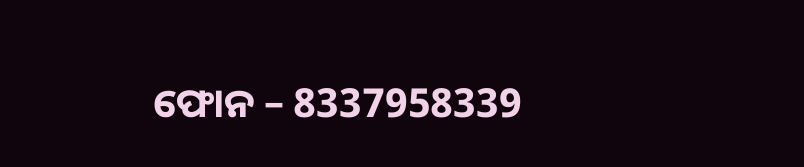ଫୋନ – 8337958339